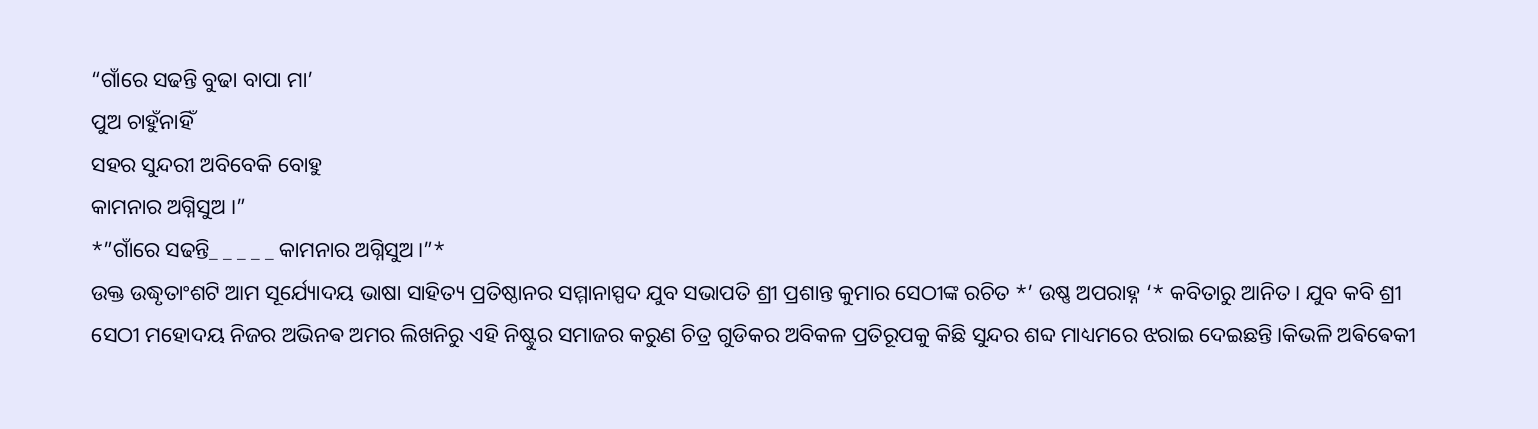“ଗାଁରେ ସଢନ୍ତି ବୁଢା ବାପା ମା’
ପୁଅ ଚାହୁଁନାହିଁ
ସହର ସୁନ୍ଦରୀ ଅବିବେକି ବୋହୁ
କାମନାର ଅଗ୍ନିସୁଅ ।”
*”ଗାଁରେ ସଢନ୍ତି_ _ _ _ _ କାମନାର ଅଗ୍ନିସୁଅ।”*
ଉକ୍ତ ଉଦ୍ଧୃତାଂଶଟି ଆମ ସୂର୍ଯ୍ୟୋଦୟ ଭାଷା ସାହିତ୍ୟ ପ୍ରତିଷ୍ଠାନର ସମ୍ମାନାସ୍ପଦ ଯୁବ ସଭାପତି ଶ୍ରୀ ପ୍ରଶାନ୍ତ କୁମାର ସେଠୀଙ୍କ ରଚିତ *’ ଉଷ୍ଣ ଅପରାହ୍ନ ‘* କବିତାରୁ ଆନିତ। ଯୁବ କବି ଶ୍ରୀ ସେଠୀ ମହୋଦୟ ନିଜର ଅଭିନଵ ଅମର ଲିଖନିରୁ ଏହି ନିଷ୍ଟୁର ସମାଜର କରୁଣ ଚିତ୍ର ଗୁଡିକର ଅବିକଳ ପ୍ରତିରୂପକୁ କିଛି ସୁନ୍ଦର ଶବ୍ଦ ମାଧ୍ୟମରେ ଝରାଇ ଦେଇଛନ୍ତି।କିଭଳି ଅଵିଵେକୀ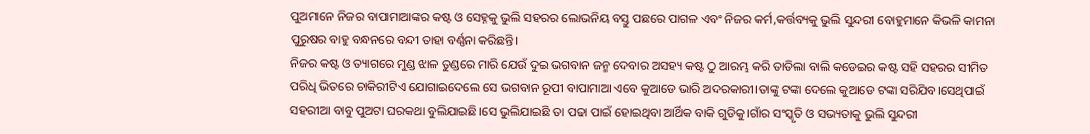ପୁଅମାନେ ନିଜର ବାପାମାଆଙ୍କର କଷ୍ଟ ଓ ସେହ୍ନକୁ ଭୁଲି ସହରର ଲୋଭନିୟ ବସ୍ତୁ ପଛରେ ପାଗଳ ଏବଂ ନିଜର କର୍ମ,କର୍ତ୍ତବ୍ୟକୁ ଭୁଲି ସୁନ୍ଦରୀ ବୋହୁମାନେ କିଭଳି କାମନା ପୁରୁଷର ବାହୁ ବନ୍ଧନରେ ବନ୍ଦୀ ତାହା ବର୍ଣ୍ଣନା କରିଛନ୍ତି।
ନିଜର କଷ୍ଟ ଓ ତ୍ୟାଗରେ ମୁଣ୍ଡ ଝାଳ ତୁଣ୍ଡରେ ମାରି ଯେଉଁ ଦୁଇ ଭଗବାନ ଜନ୍ମ ଦେବାର ଅସହ୍ୟ କଷ୍ଟ ଠୁ ଆରମ୍ଭ କରି ତାତିଲା ବାଲି କଡେଇର କଷ୍ଟ ସହି ସହରର ସୀମିତ ପରିଧି ଭିତରେ ଚାକିରୀଟିଏ ଯୋଗାଇଦେଲେ ସେ ଭଗବାନ ରୂପୀ ବାପାମାଆ ଏବେ କୁଆଡେ ଭାରି ଅଦରକାରୀ।ତାଙ୍କୁ ଟଙ୍କା ଦେଲେ କୁଆଡେ ଟଙ୍କା ସରିଯିବ।ସେଥିପାଇଁ ସହରୀଆ ବାବୁ ପୁଅଟା ଘରକଥା ବୁଲିଯାଇଛି।ସେ ଭୁଲିଯାଇଛି ତା ପଢା ପାଇଁ ହୋଇଥିବା ଆର୍ଥିକ ବାକି ଗୁଡିକୁ।ଗାଁର ସଂସ୍କୃତି ଓ ସଭ୍ୟତାକୁ ଭୁଲି ସୁନ୍ଦରୀ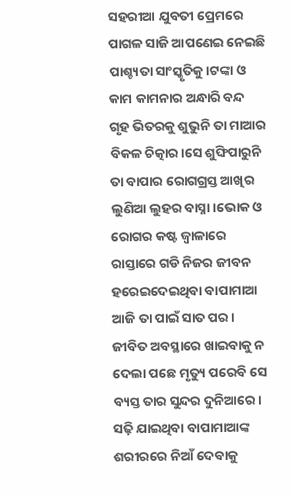ସହରୀଆ ଯୁବତୀ ପ୍ରେମରେ ପାଗଳ ସାଜି ଆପଣେଇ ନେଇଛି ପାଶ୍ଚ୍ୟତା ସାଂସ୍କୃତିକୁ।ଟଙ୍କା ଓ କାମ କାମନାର ଅନ୍ଧାରି ବନ୍ଦ ଗୃହ ଭିତରକୁ ଶୁଭୁନି ତା ମାଆର ବିକଳ ଚିତ୍କାର।ସେ ଶୁଙ୍ଘିପାରୁନି ତା ବାପାର ରୋଗଗ୍ରସ୍ତ ଆଖିର ଲୁଣିଆ ଲୁହର ବାସ୍ନା।ଭୋକ ଓ ରୋଗର କଷ୍ଟ ଜ୍ୱାଳାରେ ରାସ୍ତାରେ ଗଡି ନିଜର ଜୀବନ ହରେଇଦେଇଥିବା ବାପାମାଆ ଆଜି ତା ପାଇଁ ସାତ ପର। ଜୀବିତ ଅବସ୍ଥାରେ ଖାଇବାକୁ ନ ଦେଲା ପଛେ ମୃତ୍ୟୁ ପରେବି ସେ ବ୍ୟସ୍ତ ତାର ସୁନ୍ଦର ଦୁନିଆରେ। ସଢ଼ି ଯାଇଥିବା ବାପାମାଆଙ୍କ ଶରୀରରେ ନିଆଁ ଦେବାକୁ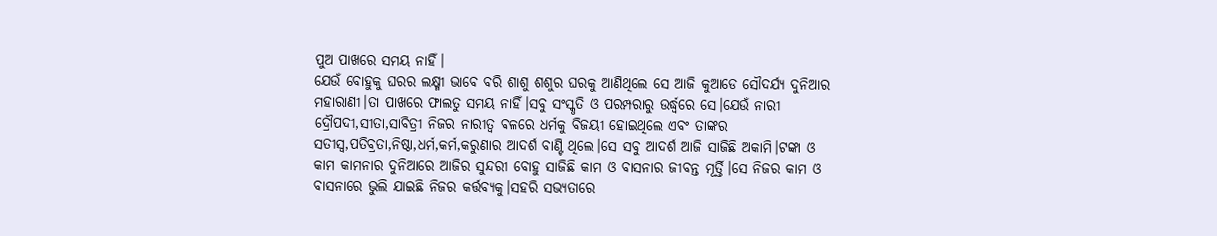ପୁଅ ପାଖରେ ସମୟ ନାହିଁ।
ଯେଉଁ ବୋହୁକୁ ଘରର ଲକ୍ଷ୍ମୀ ଭାବେ ବରି ଶାଶୁ ଶଶୁର ଘରକୁ ଆଣିଥିଲେ ସେ ଆଜି କୁଆଡେ ସୌଦର୍ଯ୍ୟ ଦୁନିଆର ମହାରାଣୀ।ତା ପାଖରେ ଫାଲତୁ ସମୟ ନାହିଁ।ସବୁ ସଂସ୍କୃତି ଓ ପରମ୍ପରାରୁ ଉର୍ଦ୍ଧ୍ଵରେ ସେ।ଯେଉଁ ନାରୀ ଦ୍ରୌପଦୀ,ସୀତା,ସାବିତ୍ରୀ ନିଜର ନାରୀତ୍ଵ ଵଳରେ ଧର୍ମକୁ ବିଜୟୀ ହୋଇଥିଲେ ଏବଂ ତାଙ୍କର ସତୀସ୍ଵ,ପତିବ୍ରତା,ନିଷ୍ଠା,ଧର୍ମ,କର୍ମ,କରୁଣାର ଆଦର୍ଶ ବାଣ୍ଟି ଥିଲେ।ସେ ସବୁ ଆଦର୍ଶ ଆଜି ସାଜିଛି ଅକାମି।ଟଙ୍କା ଓ କାମ କାମନାର ଦୁନିଆରେ ଆଜିର ସୁନ୍ଦରୀ ବୋହୁ ସାଜିଛି କାମ ଓ ବାସନାର ଜୀବନ୍ତ ମୂର୍ତ୍ତି।ସେ ନିଜର କାମ ଓ ବାସନାରେ ଭୁଲି ଯାଇଛି ନିଜର କର୍ତ୍ତବ୍ୟକୁ।ସହରି ସଭ୍ୟତାରେ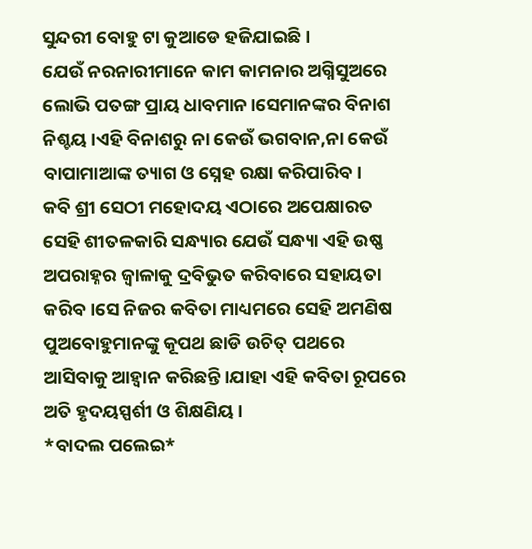ସୁନ୍ଦରୀ ବୋହୁ ଟା କୁଆଡେ ହଜିଯାଇଛି।
ଯେଉଁ ନରନାରୀମାନେ କାମ କାମନାର ଅଗ୍ନିସୁଅରେ ଲୋଭି ପତଙ୍ଗ ପ୍ରାୟ ଧାବମାନ।ସେମାନଙ୍କର ବିନାଶ ନିଶ୍ଚୟ।ଏହି ବିନାଶରୁ ନା କେଉଁ ଭଗବାନ,ନା କେଉଁ ବାପାମାଆଙ୍କ ତ୍ୟାଗ ଓ ସ୍ନେହ ରକ୍ଷା କରିପାରିବ।
କବି ଶ୍ରୀ ସେଠୀ ମହୋଦୟ ଏଠାରେ ଅପେକ୍ଷାରତ ସେହି ଶୀତଳକାରି ସନ୍ଧ୍ୟାର ଯେଉଁ ସନ୍ଧ୍ୟା ଏହି ଉଷ୍ଣ ଅପରାହ୍ନର ଜ୍ୱାଳାକୁ ଦ୍ରବିଭୁତ କରିବାରେ ସହାୟତା କରିବ।ସେ ନିଜର କବିତା ମାଧ୍ୟମରେ ସେହି ଅମଣିଷ ପୁଅବୋହୁମାନଙ୍କୁ କୂପଥ ଛାଡି ଉଚିତ୍ ପଥରେ ଆସିବାକୁ ଆହ୍ୱାନ କରିଛନ୍ତି।ଯାହା ଏହି କବିତା ରୂପରେ ଅତି ହୃଦୟସ୍ପର୍ଶୀ ଓ ଶିକ୍ଷଣିୟ।
*ବାଦଲ ପଲେଇ*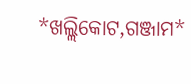*ଖଲ୍ଲିକୋଟ,ଗଞ୍ଜାମ*